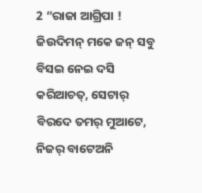2 “ରାଜା ଆଗ୍ରିପା ! ଜିଉଦିମନ୍ ମକେ ଜନ୍ ସବୁ ବିସଇ ନେଇ ଦସି କରିଆଚତ୍, ସେଟାର୍ ବିରଦେ ତମର୍ ମୁଆଟେ, ନିଜର୍ ବାଟେଅନି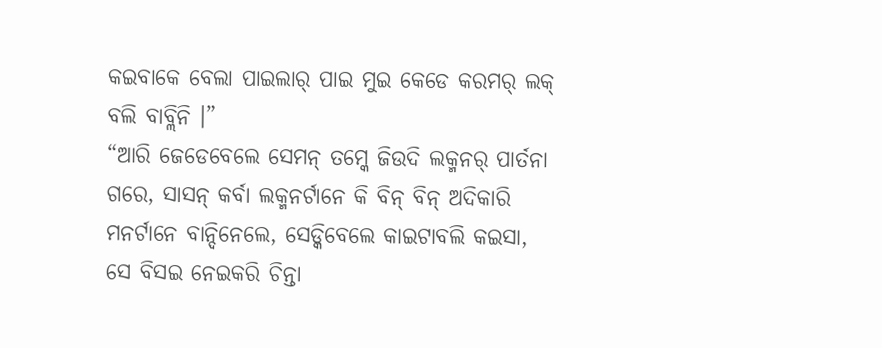କଇବାକେ ବେଲା ପାଇଲାର୍ ପାଇ ମୁଇ କେଡେ କରମର୍ ଲକ୍ ବଲି ବାବ୍ଲିନି ।”
“ଆରି ଜେଡେବେଲେ ସେମନ୍ ତମ୍କେ ଜିଉଦି ଲକ୍ମନର୍ ପାର୍ତନା ଗରେ, ସାସନ୍ କର୍ବା ଲକ୍ମନର୍ଟାନେ କି ବିନ୍ ବିନ୍ ଅଦିକାରି ମନର୍ଟାନେ ବାନ୍ଦିନେଲେ, ସେଡ୍କିବେଲେ କାଇଟାବଲି କଇସା, ସେ ବିସଇ ନେଇକରି ଚିନ୍ତା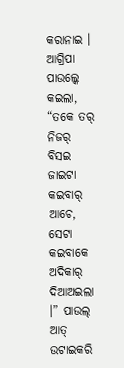କରାନାଇ ।
ଆଗ୍ରିପା ପାଉଲ୍କେ କଇଲା, “ତକେ ତର୍ ନିଜର୍ ବିସଇ ଜାଇଟା କଇବାର୍ ଆଚେ, ସେଟା କଇବାକେ ଅଦିକାର୍ ଦିଆଅଇଲା ।” ପାଉଲ୍ ଆତ୍ ଉଟାଇକରି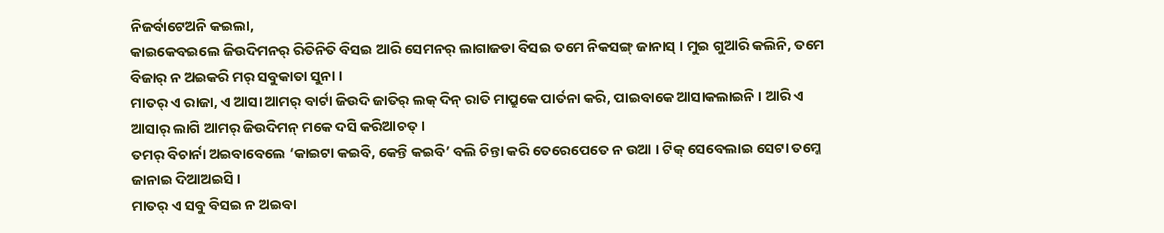ନିଜର୍ବାଟେଅନି କଇଲା,
କାଇକେବଇଲେ ଜିଉଦିମନର୍ ରିତିନିତି ବିସଇ ଆରି ସେମନର୍ ଲାଗାଜଡା ବିସଇ ତମେ ନିକସଙ୍ଗ୍ ଜାନାସ୍ । ମୁଇ ଗୁଆରି କଲିନି, ତମେ ବିଜାର୍ ନ ଅଇକରି ମର୍ ସବୁକାତା ସୁନା ।
ମାତର୍ ଏ ରାଜା, ଏ ଆସା ଆମର୍ ବାର୍ଟା ଜିଉଦି ଜାତିର୍ ଲକ୍ ଦିନ୍ ରାତି ମାପ୍ରୁକେ ପାର୍ତନା କରି, ପାଇବାକେ ଆସାକଲାଇନି । ଆରି ଏ ଆସାର୍ ଲାଗି ଆମର୍ ଜିଉଦିମନ୍ ମକେ ଦସି କରିଆଚତ୍ ।
ତମର୍ ବିଚାର୍ନା ଅଇବାବେଲେ ‘କାଇଟା କଇବି, କେନ୍ତି କଇବି’ ବଲି ଚିନ୍ତା କରି ତେରେପେତେ ନ ଉଆ । ଟିକ୍ ସେବେଲାଇ ସେଟା ତମ୍କେ ଜାନାଇ ଦିଆଅଇସି ।
ମାତର୍ ଏ ସବୁ ବିସଇ ନ ଅଇବା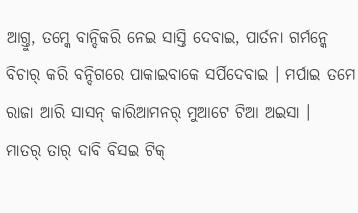ଆଗ୍ତୁ, ତମ୍କେ ବାନ୍ଦିକରି ନେଇ ସାସ୍ତି ଦେବାଇ, ପାର୍ତନା ଗର୍ମନ୍କେ ବିଚାର୍ କରି ବନ୍ଦିଗରେ ପାକାଇବାକେ ସର୍ପିଦେବାଇ । ମର୍ପାଇ ତମେ ରାଜା ଆରି ସାସନ୍ କାରିଆମନର୍ ମୁଆଟେ ଟିଆ ଅଇସା ।
ମାତର୍ ତାର୍ ଦାବି ବିସଇ ଟିକ୍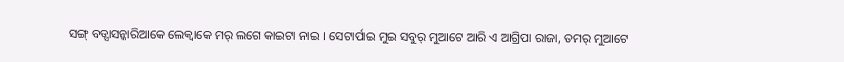ସଙ୍ଗ୍ ବଡ୍ସାସନ୍କାରିଆକେ ଲେକ୍ବାକେ ମର୍ ଲଗେ କାଇଟା ନାଇ । ସେଟାର୍ପାଇ ମୁଇ ସବୁର୍ ମୁଆଟେ ଆରି ଏ ଆଗ୍ରିପା ରାଜା, ତମର୍ ମୁଆଟେ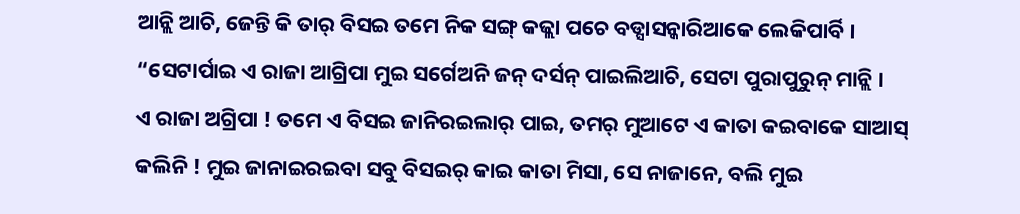ଆନ୍ଲି ଆଚି, ଜେନ୍ତି କି ତାର୍ ବିସଇ ତମେ ନିକ ସଙ୍ଗ୍ କଜ୍ଲା ପଚେ ବଡ୍ସାସନ୍କାରିଆକେ ଲେକିପାର୍ବି ।
“ସେଟାର୍ପାଇ ଏ ରାଜା ଆଗ୍ରିପା ମୁଇ ସର୍ଗେଅନି ଜନ୍ ଦର୍ସନ୍ ପାଇଲିଆଚି, ସେଟା ପୁରାପୁରୁନ୍ ମାନ୍ଲି ।
ଏ ରାଜା ଅଗ୍ରିପା ! ତମେ ଏ ବିସଇ ଜାନିରଇଲାର୍ ପାଇ, ତମର୍ ମୁଆଟେ ଏ କାତା କଇବାକେ ସାଆସ୍ କଲିନି ! ମୁଇ ଜାନାଇରଇବା ସବୁ ବିସଇର୍ କାଇ କାତା ମିସା, ସେ ନାଜାନେ, ବଲି ମୁଇ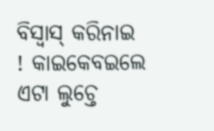ବିସ୍ବାସ୍ କରିନାଇ ! କାଇକେବଇଲେ ଏଟା ଲୁଚ୍ତେ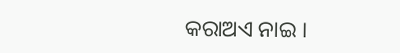କରାଅଏ ନାଇ ।